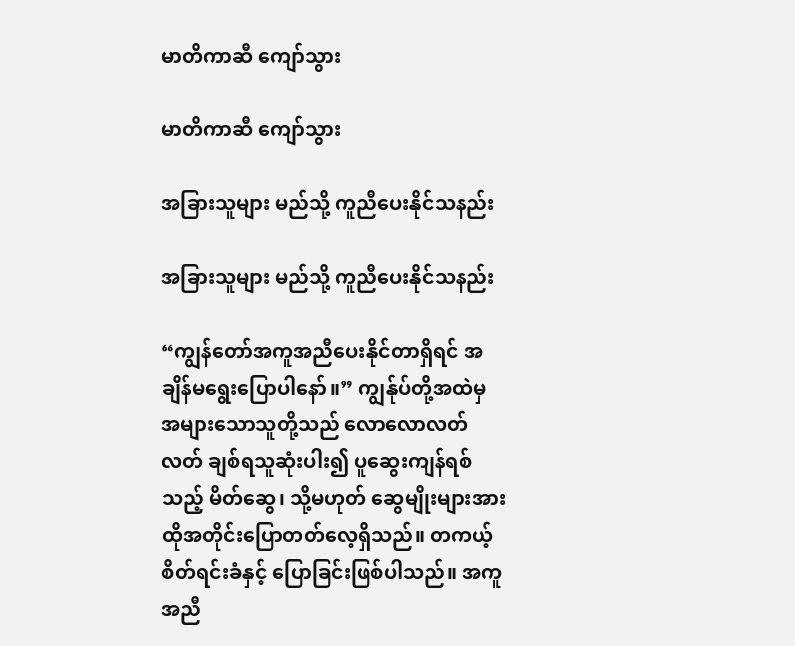မာတိကာဆီ ကျော်သွား

မာတိကာဆီ ကျော်သွား

အခြားသူများ မည်သို့ ကူညီပေးနိုင်သနည်း

အခြားသူများ မည်သို့ ကူညီပေးနိုင်သနည်း

“ကျွန်တော်အကူအညီပေးနိုင်တာရှိရင် အချိန်မရွေးပြောပါနော်။” ကျွန်ုပ်တို့အထဲမှ အများသောသူတို့သည် လောလောလတ်လတ် ချစ်ရသူဆုံးပါး၍ ပူဆွေးကျန်ရစ်သည့် မိတ်ဆွေ၊ သို့မဟုတ် ဆွေမျိုးများအား ထိုအတိုင်းပြောတတ်လေ့ရှိသည်။ တကယ့်စိတ်ရင်းခံနှင့် ပြောခြင်းဖြစ်ပါသည်။ အကူအညီ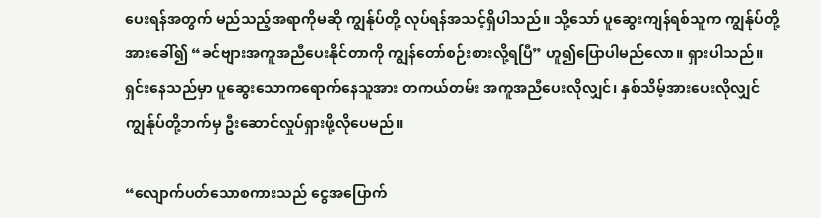ပေးရန်အတွက် မည်သည့်အရာကိုမဆို ကျွန်ုပ်တို့ လုပ်ရန်အသင့်ရှိပါသည်။ သို့သော် ပူဆွေးကျန်ရစ်သူက ကျွန်ုပ်တို့အားခေါ်၍ “ခင်ဗျားအကူအညီပေးနိုင်တာကို ကျွန်တော်စဉ်းစားလို့ရပြီ” ဟူ၍ပြောပါမည်လော။ ရှားပါသည်။ ရှင်းနေသည်မှာ ပူဆွေးသောကရောက်နေသူအား တကယ်တမ်း အကူအညီပေးလိုလျှင်၊ နှစ်သိမ့်အားပေးလိုလျှင် ကျွန်ုပ်တို့ဘက်မှ ဦးဆောင်လှုပ်ရှားဖို့လိုပေမည်။

“လျောက်ပတ်သောစကားသည် ငွေအပြောက်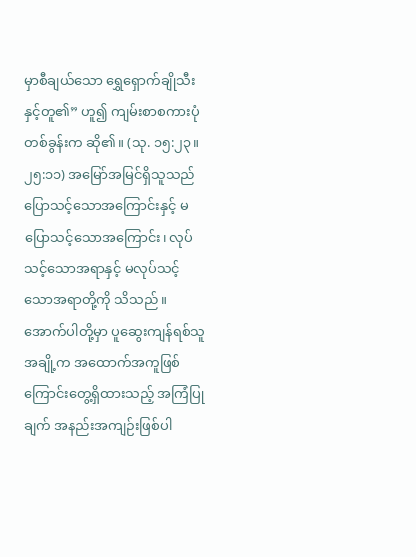မှာစီချယ်သော ရွှေရှောက်ချိုသီးနှင့်တူ၏” ဟူ၍ ကျမ်းစာစကားပုံတစ်ခွန်းက ဆို၏။ (သု. ၁၅:၂၃။၂၅:၁၁) အမြော်အမြင်ရှိသူသည် ပြောသင့်သောအကြောင်းနှင့် မပြောသင့်သောအကြောင်း၊ လုပ်သင့်သောအရာနှင့် မလုပ်သင့်သောအရာတို့ကို သိသည်။ အောက်ပါတို့မှာ ပူဆွေးကျန်ရစ်သူအချို့က အထောက်အကူဖြစ်ကြောင်းတွေ့ရှိထားသည့် အကြံပြုချက် အနည်းအကျဉ်းဖြစ်ပါ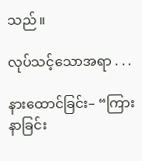သည်။

လုပ်သင့်သောအရာ . . .

နားထောင်ခြင်း– “ကြားနာခြင်း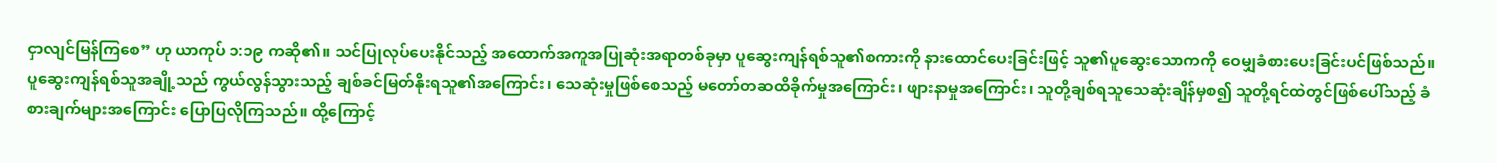ငှာလျင်မြန်ကြစေ” ဟု ယာကုပ် ၁:၁၉ ကဆို၏။ သင်ပြုလုပ်ပေးနိုင်သည့် အထောက်အကူအပြုဆုံးအရာတစ်ခုမှာ ပူဆွေးကျန်ရစ်သူ၏စကားကို နားထောင်ပေးခြင်းဖြင့် သူ၏ပူဆွေးသောကကို ဝေမျှခံစားပေးခြင်းပင်ဖြစ်သည်။ ပူဆွေးကျန်ရစ်သူအချို့သည် ကွယ်လွန်သွားသည့် ချစ်ခင်မြတ်နိုးရသူ၏အကြောင်း၊ သေဆုံးမှုဖြစ်စေသည့် မတော်တဆထိခိုက်မှုအကြောင်း၊ ဖျားနာမှုအကြောင်း၊ သူတို့ချစ်ရသူသေဆုံးချိန်မှစ၍ သူတို့ရင်ထဲတွင်ဖြစ်ပေါ်သည့် ခံစားချက်များအကြောင်း ပြောပြလိုကြသည်။ ထို့ကြောင့်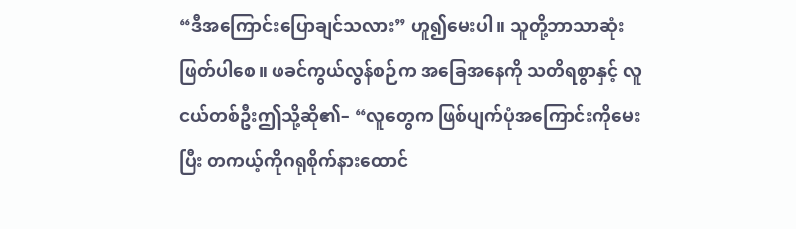“ဒီအကြောင်းပြောချင်သလား” ဟူ၍မေးပါ။ သူတို့ဘာသာဆုံးဖြတ်ပါစေ။ ဖခင်ကွယ်လွန်စဉ်က အခြေအနေကို သတိရစွာနှင့် လူငယ်တစ်ဦးဤသို့ဆို၏– “လူတွေက ဖြစ်ပျက်ပုံအကြောင်းကိုမေးပြီး တကယ့်ကိုဂရုစိုက်နားထောင်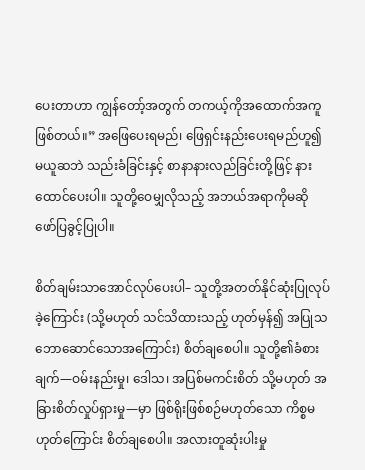ပေးတာဟာ ကျွန်တော့်အတွက် တကယ့်ကိုအထောက်အကူဖြစ်တယ်။” အဖြေပေးရမည်၊ ဖြေရှင်းနည်းပေးရမည်ဟူ၍ မယူဆဘဲ သည်းခံခြင်းနှင့် စာနာနားလည်ခြင်းတို့ဖြင့် နားထောင်ပေးပါ။ သူတို့ဝေမျှလိုသည့် အဘယ်အရာကိုမဆို ဖော်ပြခွင့်ပြုပါ။

စိတ်ချမ်းသာအောင်လုပ်ပေးပါ– သူတို့အတတ်နိုင်ဆုံးပြုလုပ်ခဲ့ကြောင်း (သို့မဟုတ် သင်သိထားသည့် ဟုတ်မှန်၍ အပြုသဘောဆောင်သောအကြောင်း) စိတ်ချစေပါ။ သူတို့၏ခံစားချက်—ဝမ်းနည်းမှု၊ ဒေါသ၊ အပြစ်မကင်းစိတ် သို့မဟုတ် အခြားစိတ်လှုပ်ရှားမှု—မှာ ဖြစ်ရိုးဖြစ်စဉ်မဟုတ်သော ကိစ္စမဟုတ်ကြောင်း စိတ်ချစေပါ။ အလားတူဆုံးပါးမှု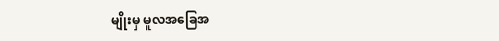မျိုးမှ မူလအခြေအ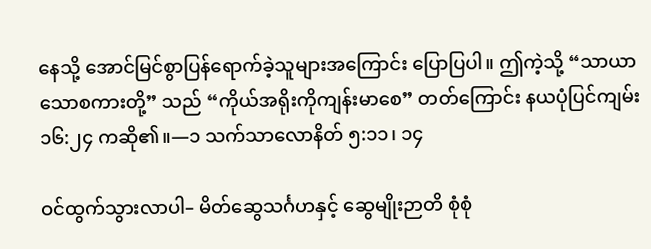နေသို့ အောင်မြင်စွာပြန်ရောက်ခဲ့သူများအကြောင်း ပြောပြပါ။ ဤကဲ့သို့ “သာယာသောစကားတို့” သည် “ကိုယ်အရိုးကိုကျန်းမာစေ” တတ်ကြောင်း နယပုံပြင်ကျမ်း ၁၆:၂၄ ကဆို၏။—၁ သက်သာလောနိတ် ၅:၁၁၊ ၁၄

ဝင်ထွက်သွားလာပါ– မိတ်ဆွေသင်္ဂဟနှင့် ဆွေမျိုးဉာတိ စုံစုံ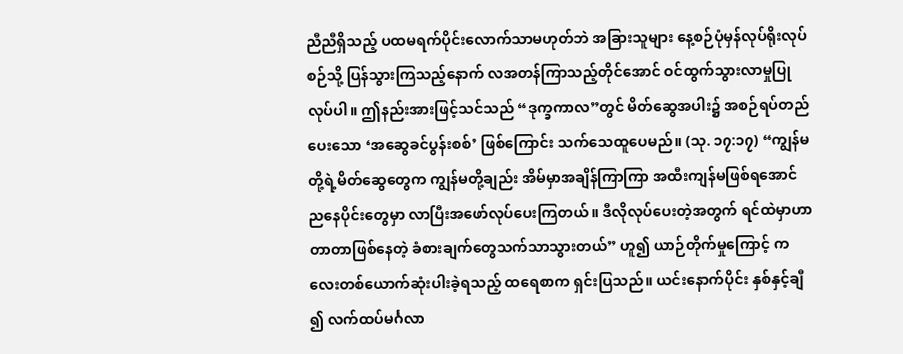ညီညီရှိသည့် ပထမရက်ပိုင်းလောက်သာမဟုတ်ဘဲ အခြားသူများ နေ့စဉ်ပုံမှန်လုပ်ရိုးလုပ်စဉ်သို့ ပြန်သွားကြသည့်နောက် လအတန်ကြာသည့်တိုင်အောင် ဝင်ထွက်သွားလာမှုပြုလုပ်ပါ။ ဤနည်းအားဖြင့်သင်သည် “ဒုက္ခကာလ”တွင် မိတ်ဆွေအပါး၌ အစဉ်ရပ်တည်ပေးသော ‘အဆွေခင်ပွန်းစစ်’ ဖြစ်ကြောင်း သက်သေထူပေမည်။ (သု. ၁၇:၁၇) “ကျွန်မတို့ရဲ့မိတ်ဆွေတွေက ကျွန်မတို့ချည်း အိမ်မှာအချိန်ကြာကြာ အထီးကျန်မဖြစ်ရအောင် ညနေပိုင်းတွေမှာ လာပြီးအဖော်လုပ်ပေးကြတယ်။ ဒီလိုလုပ်ပေးတဲ့အတွက် ရင်ထဲမှာဟာတာတာဖြစ်နေတဲ့ ခံစားချက်တွေသက်သာသွားတယ်” ဟူ၍ ယာဉ်တိုက်မှုကြောင့် ကလေးတစ်ယောက်ဆုံးပါးခဲ့ရသည့် ထရေစာက ရှင်းပြသည်။ ယင်းနောက်ပိုင်း နှစ်နှင့်ချီ၍ လက်ထပ်မင်္ဂလာ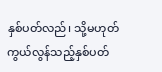နှစ်ပတ်လည်၊ သို့မဟုတ် ကွယ်လွန်သည့်နှစ်ပတ်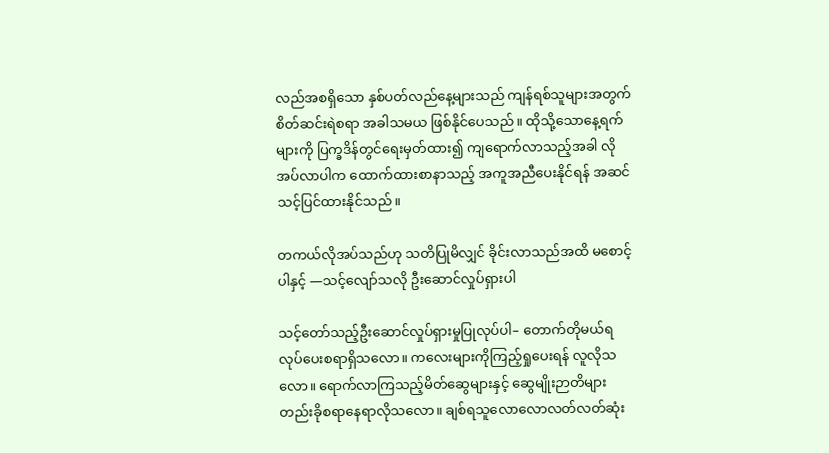လည်အစရှိသော နှစ်ပတ်လည်နေ့များသည် ကျန်ရစ်သူများအတွက် စိတ်ဆင်းရဲစရာ အခါသမယ ဖြစ်နိုင်ပေသည်။ ထိုသို့သောနေ့ရက်များကို ပြက္ခဒိန်တွင်ရေးမှတ်ထား၍ ကျရောက်လာသည့်အခါ လိုအပ်လာပါက ထောက်ထားစာနာသည့် အကူအညီပေးနိုင်ရန် အဆင်သင့်ပြင်ထားနိုင်သည်။

တကယ်လိုအပ်သည်ဟု သတိပြုမိလျှင် ခိုင်းလာသည်အထိ မစောင့်ပါနှင့် —သင့်လျော်သလို ဦးဆောင်လှုပ်ရှားပါ

သင့်တော်သည့်ဦးဆောင်လှုပ်ရှားမှုပြုလုပ်ပါ– တောက်တိုမယ်ရ လုပ်ပေးစရာရှိသလော။ ကလေးများကိုကြည့်ရှုပေးရန် လူလိုသလော။ ရောက်လာကြသည့်မိတ်ဆွေများနှင့် ဆွေမျိုးဉာတိများ တည်းခိုစရာနေရာလိုသလော။ ချစ်ရသူလောလောလတ်လတ်ဆုံး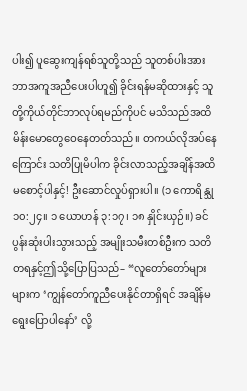ပါး၍ ပူဆွေးကျန်ရစ်သူတို့သည် သူတစ်ပါးအား ဘာအကူအညီပေးပါဟူ၍ ခိုင်းရန်မဆိုထားနှင့် သူတို့ကိုယ်တိုင်ဘာလုပ်ရမည်ကိုပင် မသိသည်အထိမိန်းမောတွေဝေနေတတ်သည်။ တကယ်လိုအပ်နေကြောင်း သတိပြုမိပါက ခိုင်းလာသည့်အချိန်အထိ မစောင့်ပါနှင့်! ဦးဆောင်လှုပ်ရှားပါ။ (၁ ကောရိန္သု ၁၀:၂၄။ ၁ ယောဟန် ၃:၁၇၊ ၁၈ နှိုင်းယှဉ်။) ခင်ပွန်းဆုံးပါးသွားသည့် အမျိုးသမီးတစ်ဦးက သတိတရနှင့်ဤသို့ပြောပြသည်– “လူတော်တော်များများက ‘ကျွန်တော်ကူညီပေးနိုင်တာရှိရင် အချိန်မရွေးပြောပါနော်’ လို့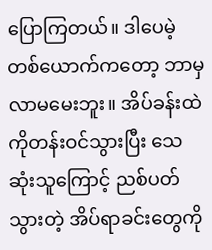ပြောကြတယ်။ ဒါပေမဲ့ တစ်ယောက်ကတော့ ဘာမှလာမမေးဘူး။ အိပ်ခန်းထဲကိုတန်းဝင်သွားပြီး သေဆုံးသူကြောင့် ညစ်ပတ်သွားတဲ့ အိပ်ရာခင်းတွေကို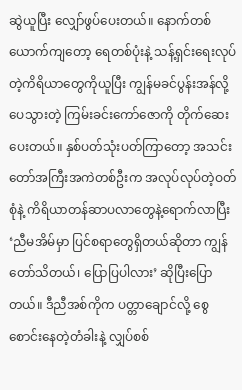ဆွဲယူပြီး လျှော်ဖွပ်ပေးတယ်။ နောက်တစ်ယောက်ကျတော့ ရေတစ်ပုံးနဲ့ သန့်ရှင်းရေးလုပ်တဲ့ကိရိယာတွေကိုယူပြီး ကျွန်မခင်ပွန်းအန်လို့ ပေသွားတဲ့ ကြမ်းခင်းကော်ဇောကို တိုက်ဆေးပေးတယ်။ နှစ်ပတ်သုံးပတ်ကြာတော့ အသင်းတော်အကြီးအကဲတစ်ဦးက အလုပ်လုပ်တဲ့ဝတ်စုံနဲ့ ကိရိယာတန်ဆာပလာတွေနဲ့ရောက်လာပြီး ‘ညီမအိမ်မှာ ပြင်စရာတွေရှိတယ်ဆိုတာ ကျွန်တော်သိတယ်၊ ပြောပြပါလား’ ဆိုပြီးပြောတယ်။ ဒီညီအစ်ကိုက ပတ္တာချောင်လို့ စွေစောင်းနေတဲ့တံခါးနဲ့ လျှပ်စစ်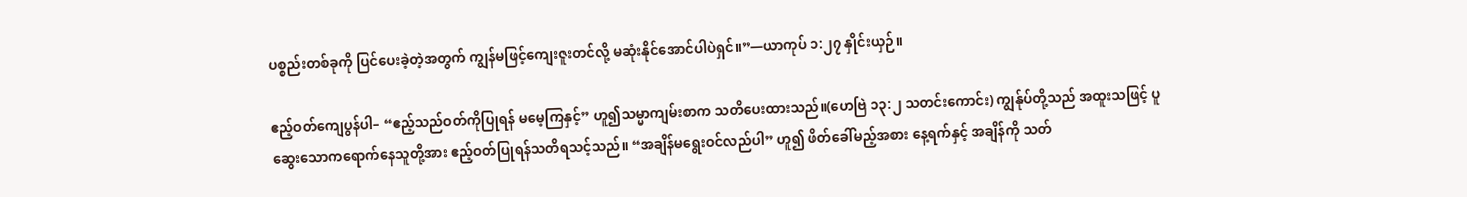ပစ္စည်းတစ်ခုကို ပြင်ပေးခဲ့တဲ့အတွက် ကျွန်မဖြင့်ကျေးဇူးတင်လို့ မဆုံးနိုင်အောင်ပါပဲရှင်။”—ယာကုပ် ၁:၂၇ နှိုင်းယှဉ်။

ဧည့်ဝတ်ကျေပွန်ပါ– “ဧည့်သည်ဝတ်ကိုပြုရန် မမေ့ကြနှင့်” ဟူ၍သမ္မာကျမ်းစာက သတိပေးထားသည်။(ဟေဗြဲ ၁၃:၂ သတင်းကောင်း) ကျွန်ုပ်တို့သည် အထူးသဖြင့် ပူဆွေးသောကရောက်နေသူတို့အား ဧည့်ဝတ်ပြုရန်သတိရသင့်သည်။ “အချိန်မရွေးဝင်လည်ပါ” ဟူ၍ ဖိတ်ခေါ်မည့်အစား နေ့ရက်နှင့် အချိန်ကို သတ်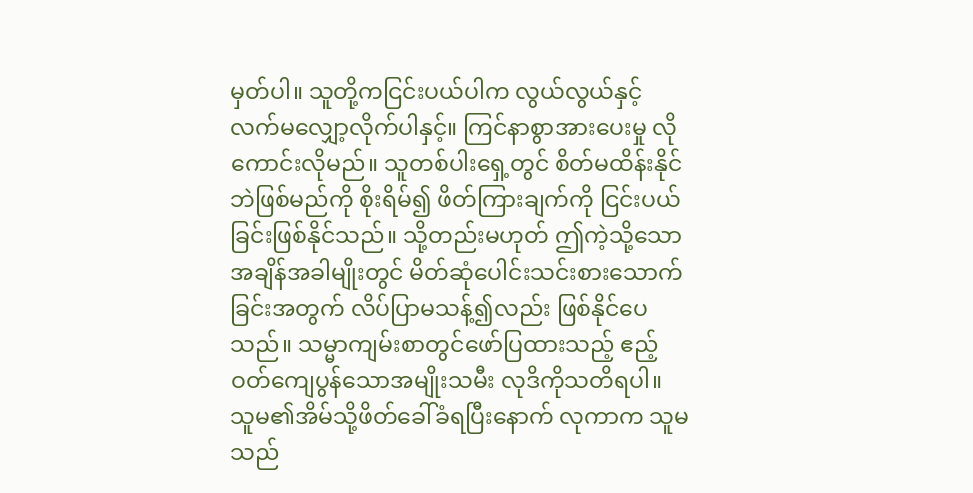မှတ်ပါ။ သူတို့ကငြင်းပယ်ပါက လွယ်လွယ်နှင့် လက်မလျှော့လိုက်ပါနှင့်။ ကြင်နာစွာအားပေးမှု လိုကောင်းလိုမည်။ သူတစ်ပါးရှေ့တွင် စိတ်မထိန်းနိုင်ဘဲဖြစ်မည်ကို စိုးရိမ်၍ ဖိတ်ကြားချက်ကို ငြင်းပယ်ခြင်းဖြစ်နိုင်သည်။ သို့တည်းမဟုတ် ဤကဲ့သို့သောအချိန်အခါမျိုးတွင် မိတ်ဆုံပေါင်းသင်းစားသောက်ခြင်းအတွက် လိပ်ပြာမသန့်၍လည်း ဖြစ်နိုင်ပေသည်။ သမ္မာကျမ်းစာတွင်ဖော်ပြထားသည့် ဧည့်ဝတ်ကျေပွန်သောအမျိုးသမီး လုဒိကိုသတိရပါ။ သူမ၏အိမ်သို့ဖိတ်ခေါ်ခံရပြီးနောက် လုကာက သူမသည်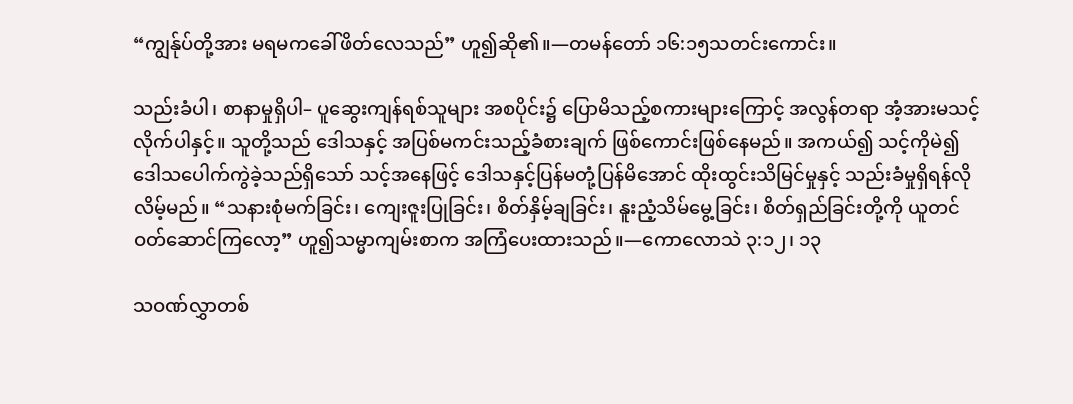“ကျွန်ုပ်တို့အား မရမကခေါ်ဖိတ်လေသည်” ဟူ၍ဆို၏။—တမန်တော် ၁၆:၁၅သတင်းကောင်း။

သည်းခံပါ၊ စာနာမှုရှိပါ– ပူဆွေးကျန်ရစ်သူများ အစပိုင်း၌ ပြောမိသည့်စကားများကြောင့် အလွန်တရာ အံ့အားမသင့်လိုက်ပါနှင့်။ သူတို့သည် ဒေါသနှင့် အပြစ်မကင်းသည့်ခံစားချက် ဖြစ်ကောင်းဖြစ်နေမည်။ အကယ်၍ သင့်ကိုမဲ၍ ဒေါသပေါက်ကွဲခဲ့သည်ရှိသော် သင့်အနေဖြင့် ဒေါသနှင့်ပြန်မတုံ့ပြန်မိအောင် ထိုးထွင်းသိမြင်မှုနှင့် သည်းခံမှုရှိရန်လိုလိမ့်မည်။ “သနားစုံမက်ခြင်း၊ ကျေးဇူးပြုခြင်း၊ စိတ်နှိမ့်ချခြင်း၊ နူးညံ့သိမ်မွေ့ခြင်း၊ စိတ်ရှည်ခြင်းတို့ကို ယူတင်ဝတ်ဆောင်ကြလော့” ဟူ၍သမ္မာကျမ်းစာက အကြံပေးထားသည်။—ကောလောသဲ ၃:၁၂၊ ၁၃

သဝဏ်လွှာတစ်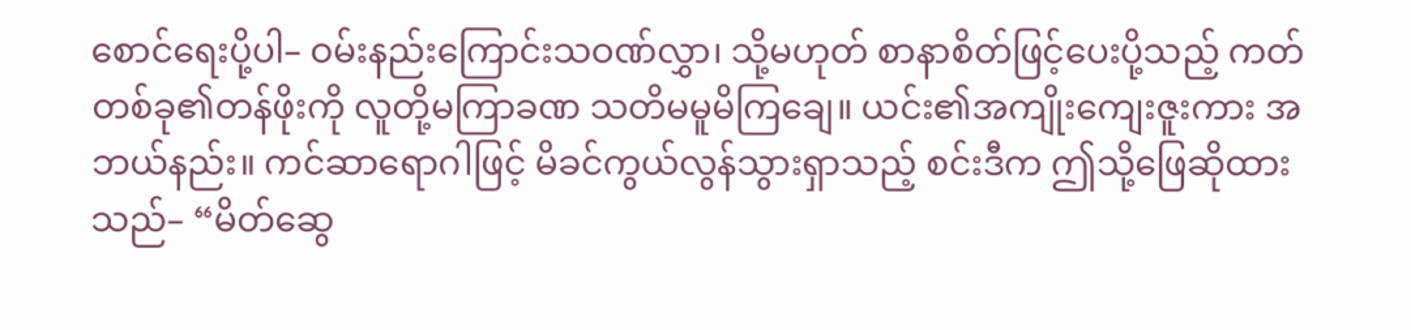စောင်ရေးပို့ပါ– ဝမ်းနည်းကြောင်းသဝဏ်လွှာ၊ သို့မဟုတ် စာနာစိတ်ဖြင့်ပေးပို့သည့် ကတ်တစ်ခု၏တန်ဖိုးကို လူတို့မကြာခဏ သတိမမူမိကြချေ။ ယင်း၏အကျိုးကျေးဇူးကား အဘယ်နည်း။ ကင်ဆာရောဂါဖြင့် မိခင်ကွယ်လွန်သွားရှာသည့် စင်းဒီက ဤသို့ဖြေဆိုထားသည်– “မိတ်ဆွေ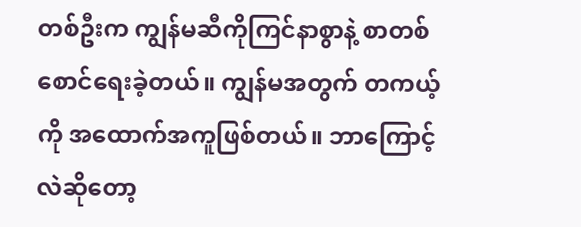တစ်ဦးက ကျွန်မဆီကိုကြင်နာစွာနဲ့ စာတစ်စောင်ရေးခဲ့တယ်။ ကျွန်မအတွက် တကယ့်ကို အထောက်အကူဖြစ်တယ်။ ဘာကြောင့်လဲဆိုတော့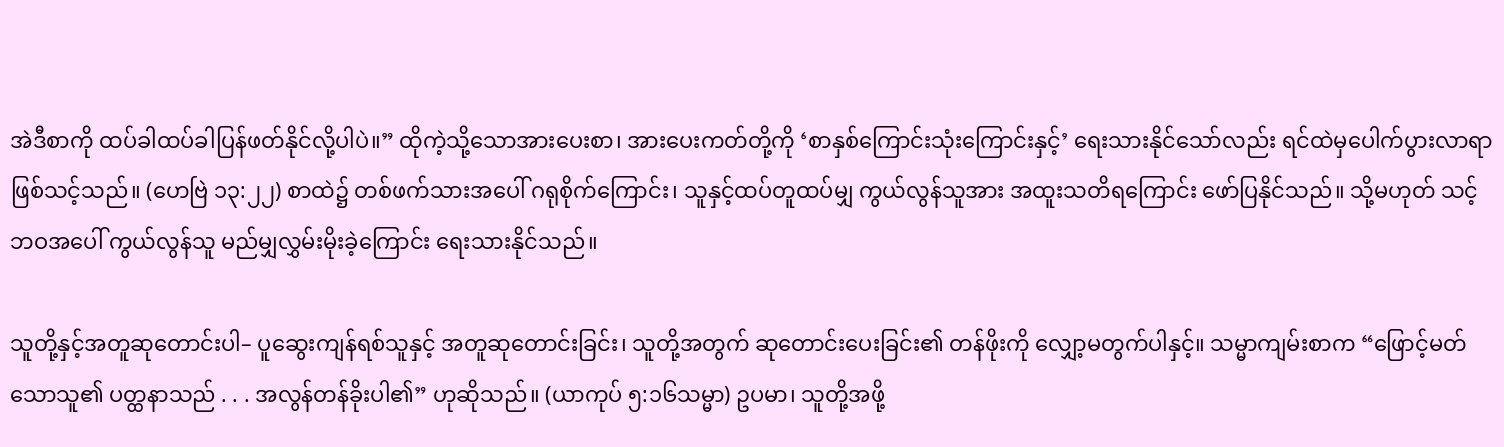အဲဒီစာကို ထပ်ခါထပ်ခါပြန်ဖတ်နိုင်လို့ပါပဲ။” ထိုကဲ့သို့သောအားပေးစာ၊ အားပေးကတ်တို့ကို ‘စာနှစ်ကြောင်းသုံးကြောင်းနှင့်’ ရေးသားနိုင်သော်လည်း ရင်ထဲမှပေါက်ပွားလာရာ ဖြစ်သင့်သည်။ (ဟေဗြဲ ၁၃:၂၂) စာထဲ၌ တစ်ဖက်သားအပေါ် ဂရုစိုက်ကြောင်း၊ သူနှင့်ထပ်တူထပ်မျှ ကွယ်လွန်သူအား အထူးသတိရကြောင်း ဖော်ပြနိုင်သည်။ သို့မဟုတ် သင့်ဘဝအပေါ် ကွယ်လွန်သူ မည်မျှလွှမ်းမိုးခဲ့ကြောင်း ရေးသားနိုင်သည်။

သူတို့နှင့်အတူဆုတောင်းပါ– ပူဆွေးကျန်ရစ်သူနှင့် အတူဆုတောင်းခြင်း၊ သူတို့အတွက် ဆုတောင်းပေးခြင်း၏ တန်ဖိုးကို လျှော့မတွက်ပါနှင့်။ သမ္မာကျမ်းစာက “ဖြောင့်မတ်သောသူ၏ ပတ္ထနာသည် . . . အလွန်တန်ခိုးပါ၏” ဟုဆိုသည်။ (ယာကုပ် ၅:၁၆သမ္မာ) ဥပမာ၊ သူတို့အဖို့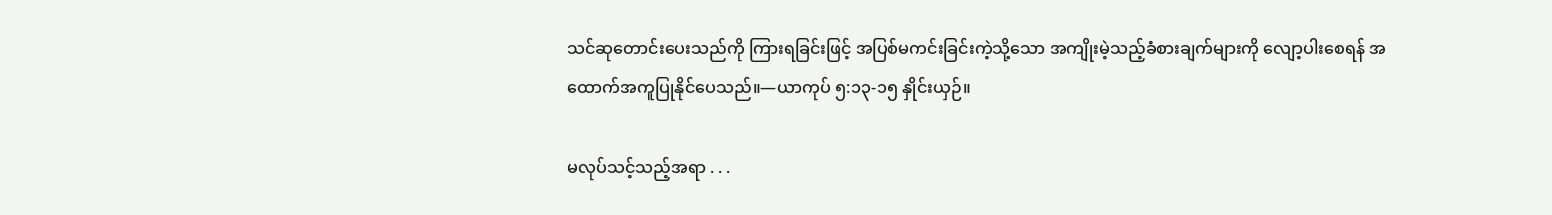သင်ဆုတောင်းပေးသည်ကို ကြားရခြင်းဖြင့် အပြစ်မကင်းခြင်းကဲ့သို့သော အကျိုးမဲ့သည့်ခံစားချက်များကို လျော့ပါးစေရန် အထောက်အကူပြုနိုင်ပေသည်။—ယာကုပ် ၅:၁၃-၁၅ နှိုင်းယှဉ်။

မလုပ်သင့်သည့်အရာ . . .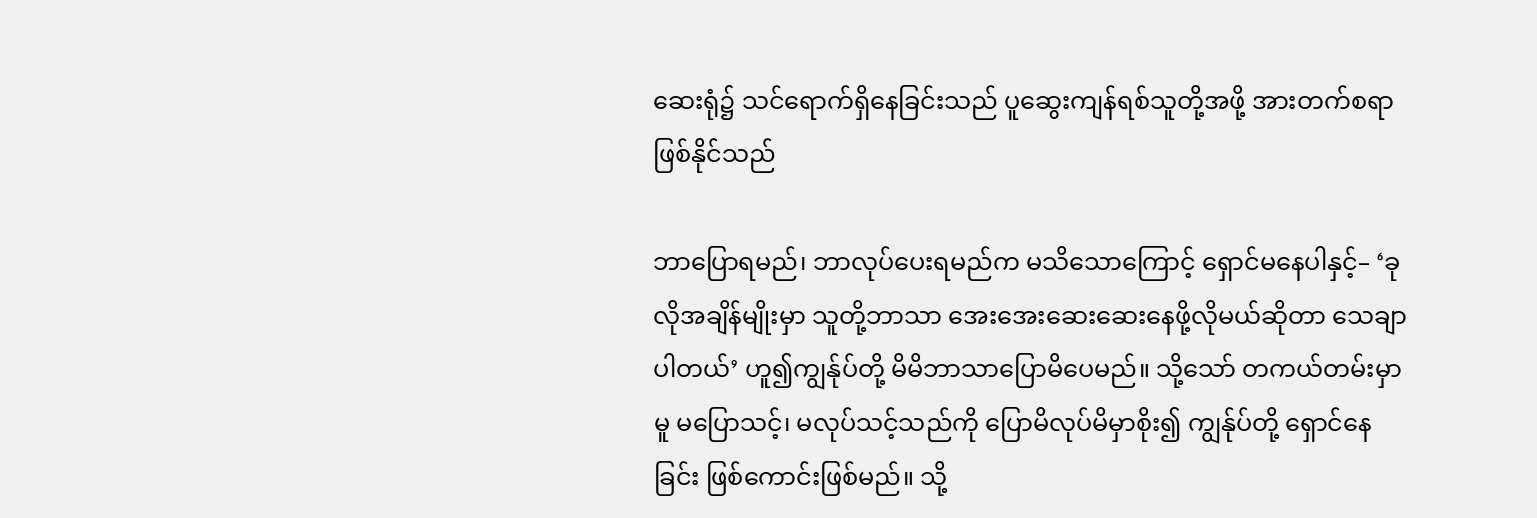ဆေးရုံ၌ သင်ရောက်ရှိနေခြင်းသည် ပူဆွေးကျန်ရစ်သူတို့အဖို့ အားတက်စရာ ဖြစ်နိုင်သည်

ဘာပြောရမည်၊ ဘာလုပ်ပေးရမည်က မသိသောကြောင့် ရှောင်မနေပါနှင့်– ‘ခုလိုအချိန်မျိုးမှာ သူတို့ဘာသာ အေးအေးဆေးဆေးနေဖို့လိုမယ်ဆိုတာ သေချာပါတယ်’ ဟူ၍ကျွန်ုပ်တို့ မိမိဘာသာပြောမိပေမည်။ သို့သော် တကယ်တမ်းမှာမူ မပြောသင့်၊ မလုပ်သင့်သည်ကို ပြောမိလုပ်မိမှာစိုး၍ ကျွန်ုပ်တို့ ရှောင်နေခြင်း ဖြစ်ကောင်းဖြစ်မည်။ သို့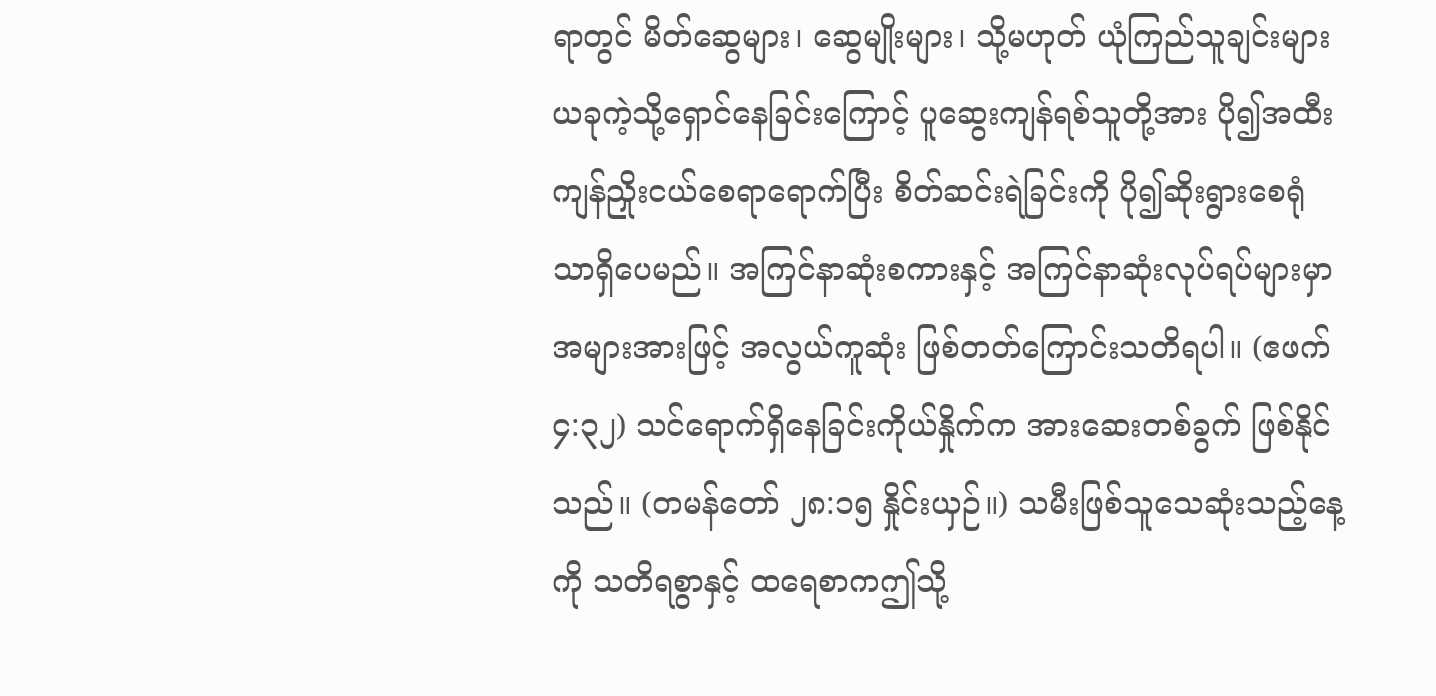ရာတွင် မိတ်ဆွေများ၊ ဆွေမျိုးများ၊ သို့မဟုတ် ယုံကြည်သူချင်းများ ယခုကဲ့သို့ရှောင်နေခြင်းကြောင့် ပူဆွေးကျန်ရစ်သူတို့အား ပို၍အထီးကျန်ညှိုးငယ်စေရာရောက်ပြီး စိတ်ဆင်းရဲခြင်းကို ပို၍ဆိုးရွားစေရုံသာရှိပေမည်။ အကြင်နာဆုံးစကားနှင့် အကြင်နာဆုံးလုပ်ရပ်များမှာ အများအားဖြင့် အလွယ်ကူဆုံး ဖြစ်တတ်ကြောင်းသတိရပါ။ (ဧဖက် ၄:၃၂) သင်ရောက်ရှိနေခြင်းကိုယ်နှိုက်က အားဆေးတစ်ခွက် ဖြစ်နိုင်သည်။ (တမန်တော် ၂၈:၁၅ နှိုင်းယှဉ်။) သမီးဖြစ်သူသေဆုံးသည့်နေ့ကို သတိရစွာနှင့် ထရေစာကဤသို့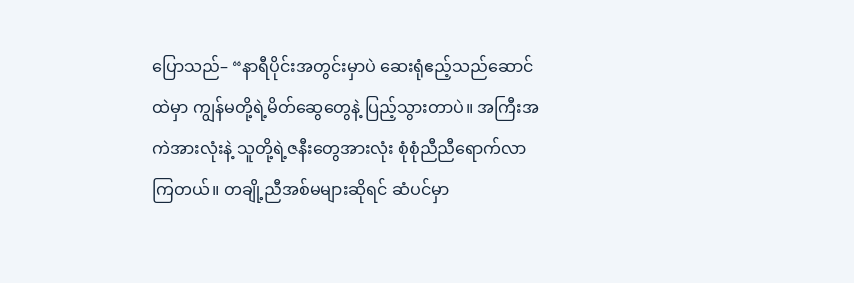ပြောသည်– “နာရီပိုင်းအတွင်းမှာပဲ ဆေးရုံဧည့်သည်ဆောင်ထဲမှာ ကျွန်မတို့ရဲ့မိတ်ဆွေတွေနဲ့ ပြည့်သွားတာပဲ။ အကြီးအကဲအားလုံးနဲ့ သူတို့ရဲ့ဇနီးတွေအားလုံး စုံစုံညီညီရောက်လာကြတယ်။ တချို့ညီအစ်မများဆိုရင် ဆံပင်မှာ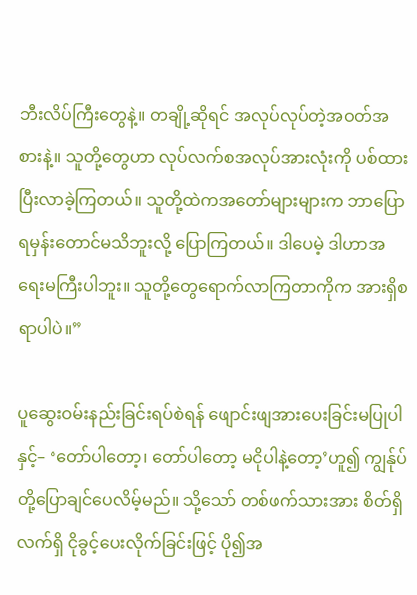ဘီးလိပ်ကြီးတွေနဲ့။ တချို့ဆိုရင် အလုပ်လုပ်တဲ့အဝတ်အစားနဲ့။ သူတို့တွေဟာ လုပ်လက်စအလုပ်အားလုံးကို ပစ်ထားပြီးလာခဲ့ကြတယ်။ သူတို့ထဲကအတော်များများက ဘာပြောရမှန်းတောင်မသိဘူးလို့ ပြောကြတယ်။ ဒါပေမဲ့ ဒါဟာအရေးမကြီးပါဘူး။ သူတို့တွေရောက်လာကြတာကိုက အားရှိစရာပါပဲ။”

ပူဆွေးဝမ်းနည်းခြင်းရပ်စဲရန် ဖျောင်းဖျအားပေးခြင်းမပြုပါနှင့်– ‘တော်ပါတော့၊ တော်ပါတော့ မငိုပါနဲ့တော့’ဟူ၍ ကျွန်ုပ်တို့ပြောချင်ပေလိမ့်မည်။ သို့သော် တစ်ဖက်သားအား စိတ်ရှိလက်ရှိ ငိုခွင့်ပေးလိုက်ခြင်းဖြင့် ပို၍အ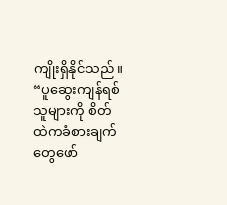ကျိုးရှိနိုင်သည်။ “ပူဆွေးကျန်ရစ်သူများကို စိတ်ထဲကခံစားချက်တွေဖော်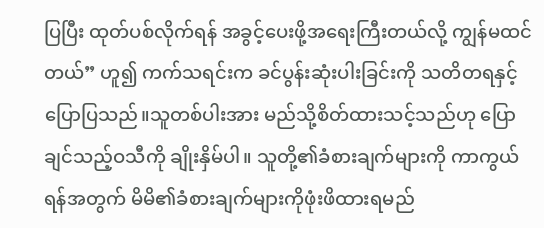ပြပြီး ထုတ်ပစ်လိုက်ရန် အခွင့်ပေးဖို့အရေးကြီးတယ်လို့ ကျွန်မထင်တယ်” ဟူ၍ ကက်သရင်းက ခင်ပွန်းဆုံးပါးခြင်းကို သတိတရနှင့်ပြောပြသည်။သူတစ်ပါးအား မည်သို့စိတ်ထားသင့်သည်ဟု ပြောချင်သည့်ဝသီကို ချိုးနှိမ်ပါ။ သူတို့၏ခံစားချက်များကို ကာကွယ်ရန်အတွက် မိမိ၏ခံစားချက်များကိုဖုံးဖိထားရမည်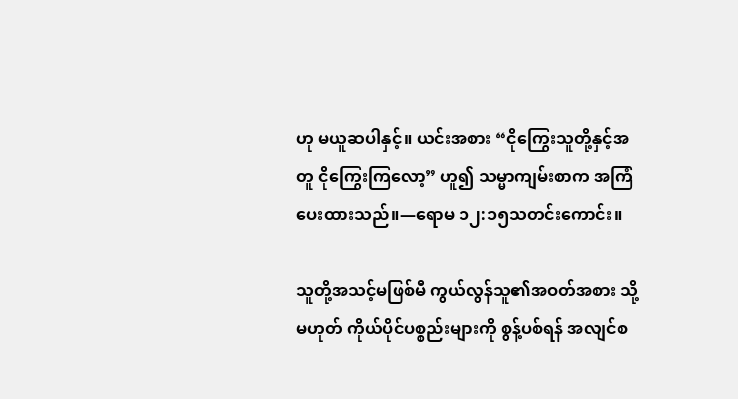ဟု မယူဆပါနှင့်။ ယင်းအစား “ငိုကြွေးသူတို့နှင့်အတူ ငိုကြွေးကြလော့” ဟူ၍ သမ္မာကျမ်းစာက အကြံပေးထားသည်။—ရောမ ၁၂:၁၅သတင်းကောင်း။

သူတို့အသင့်မဖြစ်မီ ကွယ်လွန်သူ၏အဝတ်အစား သို့မဟုတ် ကိုယ်ပိုင်ပစ္စည်းများကို စွန့်ပစ်ရန် အလျင်စ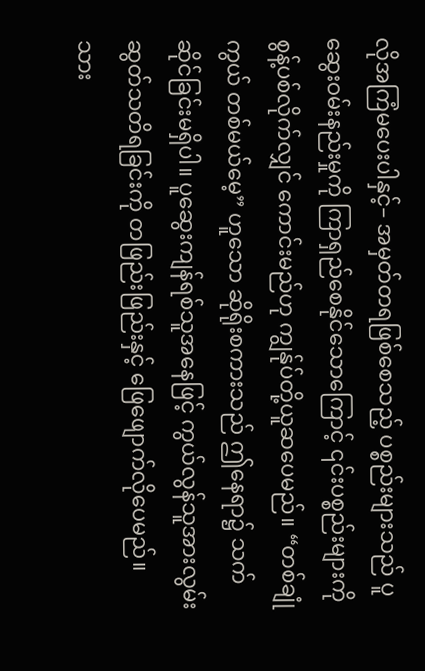လိုအကြံမပေးပါနှင့်– အမှတ်တရဖြစ်စေသည့် ပစ္စည်းများသည် ပူဆွေးဝမ်းနည်းမှုကို ကြာရှည်စေနိုင်သောကြောင့် ၎င်းပစ္စည်းများကို စွန့်ပစ်လိုက်လျှင် ကောင်းမည်ဟု ကျွန်ုပ်တို့ယူဆပေမည်။ “တစ်ချုံကွယ် တစ်မယ်မေ့” ဟူသော ဆိုရိုးစကားသည် ဤနေရာ၌ သက်ဆိုင်ခြင်းမရှိပါ။ ပူဆွေးကျန်ရစ်သူအနေဖြင့် ကွယ်လွန်သူအားလွမ်းဆွတ်သတိရခြင်းကို တဖြည်းဖြည်းနှင့် ဖြေဖျောက်လိုပေမည်။ သား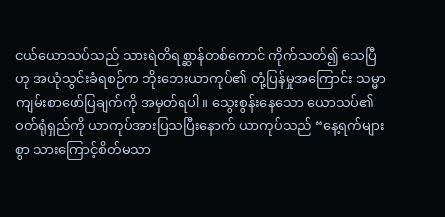ငယ်ယောသပ်သည် သားရဲတိရစ္ဆာန်တစ်ကောင် ကိုက်သတ်၍ သေပြီဟု အယုံသွင်းခံရစဉ်က ဘိုးဘေးယာကုပ်၏ တုံ့ပြန်မှုအကြောင်း သမ္မာကျမ်းစာဖော်ပြချက်ကို အမှတ်ရပါ။ သွေးစွန်းနေသော ယောသပ်၏ဝတ်ရုံရှည်ကို ယာကုပ်အားပြသပြီးနောက် ယာကုပ်သည် “နေ့ရက်များစွာ သားကြောင့်စိတ်မသာ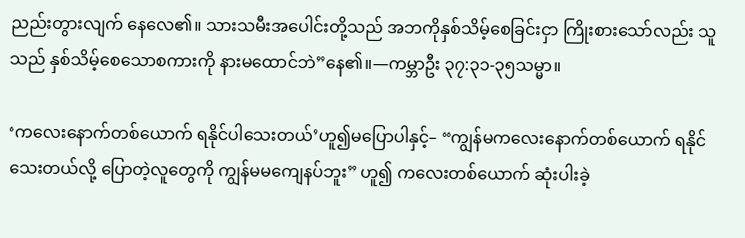ညည်းတွားလျက် နေလေ၏။ သားသမီးအပေါင်းတို့သည် အဘကိုနှစ်သိမ့်စေခြင်းငှာ ကြိုးစားသော်လည်း သူသည် နှစ်သိမ့်စေသောစကားကို နားမထောင်ဘဲ”နေ၏။—ကမ္ဘာဦး ၃၇:၃၁-၃၅သမ္မာ။

‘ကလေးနောက်တစ်ယောက် ရနိုင်ပါသေးတယ်’ဟူ၍မပြောပါနှင့်– “ကျွန်မကလေးနောက်တစ်ယောက် ရနိုင်သေးတယ်လို့ ပြောတဲ့လူတွေကို ကျွန်မမကျေနပ်ဘူး” ဟူ၍ ကလေးတစ်ယောက် ဆုံးပါးခဲ့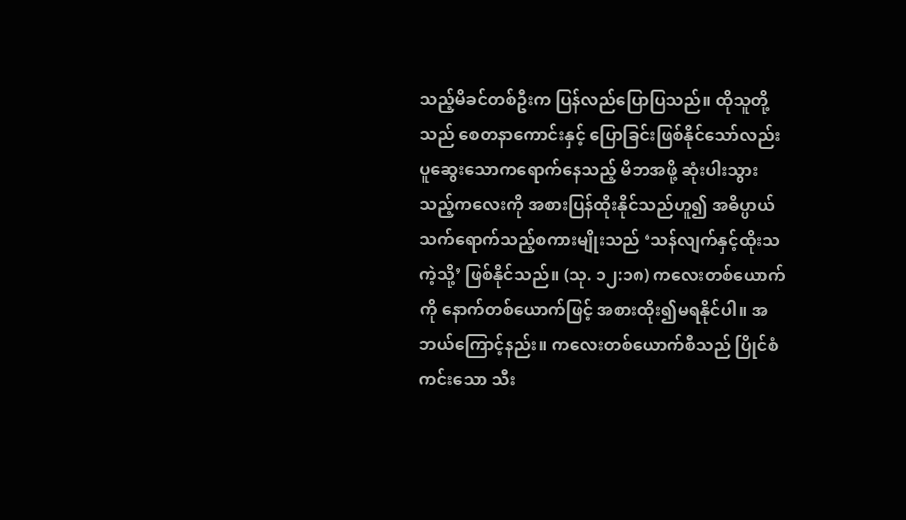သည့်မိခင်တစ်ဦးက ပြန်လည်ပြောပြသည်။ ထိုသူတို့သည် စေတနာကောင်းနှင့် ပြောခြင်းဖြစ်နိုင်သော်လည်း ပူဆွေးသောကရောက်နေသည့် မိဘအဖို့ ဆုံးပါးသွားသည့်ကလေးကို အစားပြန်ထိုးနိုင်သည်ဟူ၍ အဓိပ္ပာယ်သက်ရောက်သည့်စကားမျိုးသည် ‘သန်လျက်နှင့်ထိုးသကဲ့သို့’ ဖြစ်နိုင်သည်။ (သု. ၁၂:၁၈) ကလေးတစ်ယောက်ကို နောက်တစ်ယောက်ဖြင့် အစားထိုး၍မရနိုင်ပါ။ အဘယ်ကြောင့်နည်း။ ကလေးတစ်ယောက်စီသည် ပြိုင်စံကင်းသော သီး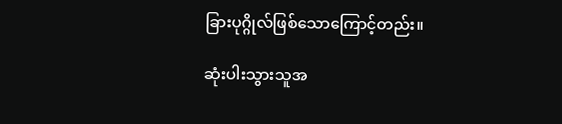ခြားပုဂ္ဂိုလ်ဖြစ်သောကြောင့်တည်း။

ဆုံးပါးသွားသူအ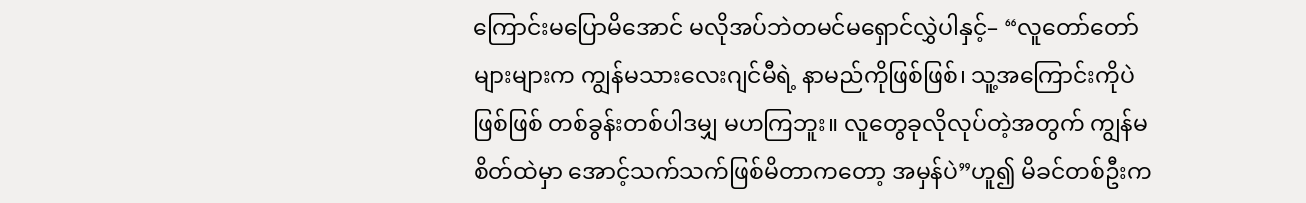ကြောင်းမပြောမိအောင် မလိုအပ်ဘဲတမင်မရှောင်လွှဲပါနှင့်– “လူတော်တော်များများက ကျွန်မသားလေးဂျင်မီရဲ့ နာမည်ကိုဖြစ်ဖြစ်၊ သူ့အကြောင်းကိုပဲဖြစ်ဖြစ် တစ်ခွန်းတစ်ပါဒမျှ မဟကြဘူး။ လူတွေခုလိုလုပ်တဲ့အတွက် ကျွန်မစိတ်ထဲမှာ အောင့်သက်သက်ဖြစ်မိတာကတော့ အမှန်ပဲ”ဟူ၍ မိခင်တစ်ဦးက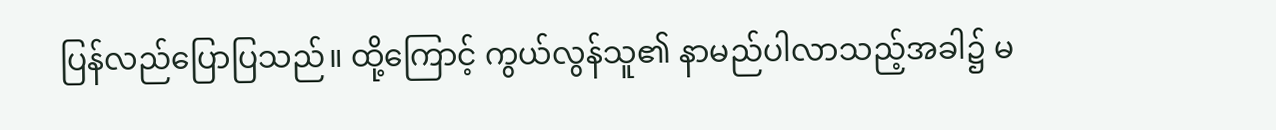ပြန်လည်ပြောပြသည်။ ထို့ကြောင့် ကွယ်လွန်သူ၏ နာမည်ပါလာသည့်အခါ၌ မ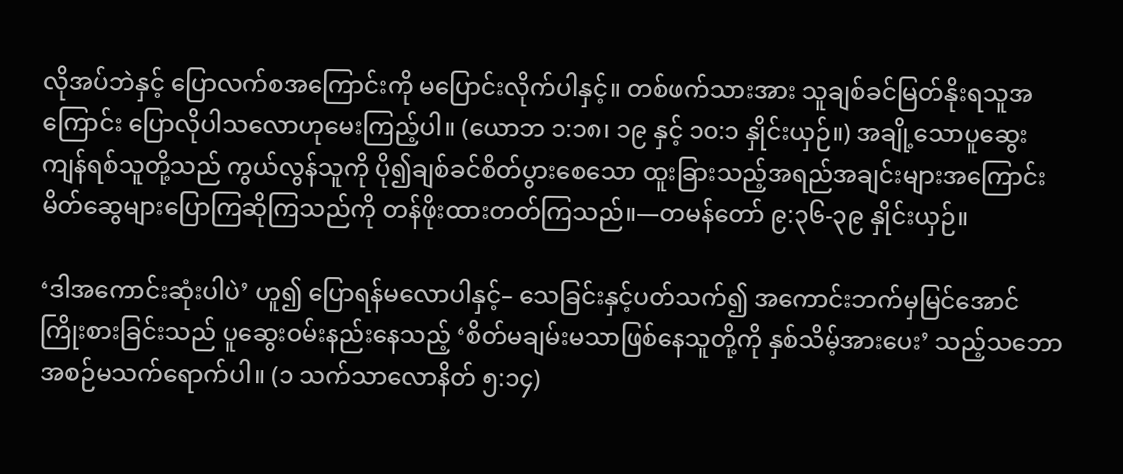လိုအပ်ဘဲနှင့် ပြောလက်စအကြောင်းကို မပြောင်းလိုက်ပါနှင့်။ တစ်ဖက်သားအား သူချစ်ခင်မြတ်နိုးရသူအကြောင်း ပြောလိုပါသလောဟုမေးကြည့်ပါ။ (ယောဘ ၁:၁၈၊ ၁၉ နှင့် ၁၀:၁ နှိုင်းယှဉ်။) အချို့သောပူဆွေးကျန်ရစ်သူတို့သည် ကွယ်လွန်သူကို ပို၍ချစ်ခင်စိတ်ပွားစေသော ထူးခြားသည့်အရည်အချင်းများအကြောင်း မိတ်ဆွေများပြောကြဆိုကြသည်ကို တန်ဖိုးထားတတ်ကြသည်။—တမန်တော် ၉:၃၆-၃၉ နှိုင်းယှဉ်။

‘ဒါအကောင်းဆုံးပါပဲ’ ဟူ၍ ပြောရန်မလောပါနှင့်– သေခြင်းနှင့်ပတ်သက်၍ အကောင်းဘက်မှမြင်အောင် ကြိုးစားခြင်းသည် ပူဆွေးဝမ်းနည်းနေသည့် ‘စိတ်မချမ်းမသာဖြစ်နေသူတို့ကို နှစ်သိမ့်အားပေး’ သည့်သဘော အစဉ်မသက်ရောက်ပါ။ (၁ သက်သာလောနိတ် ၅:၁၄)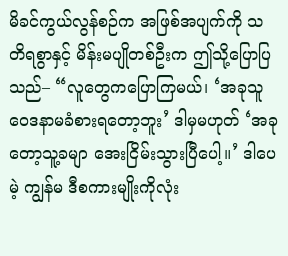မိခင်ကွယ်လွန်စဉ်က အဖြစ်အပျက်ကို သတိရစွာနှင့် မိန်းမပျိုတစ်ဦးက ဤသို့ပြောပြသည်– “လူတွေကပြောကြမယ်၊ ‘အခုသူဝေဒနာမခံစားရတော့ဘူး’ ဒါမှမဟုတ် ‘အခုတော့သူ့ခမျာ အေးငြိမ်းသွားပြီပေါ့။’ ဒါပေမဲ့ ကျွန်မ ဒီစကားမျိုးကိုလုံး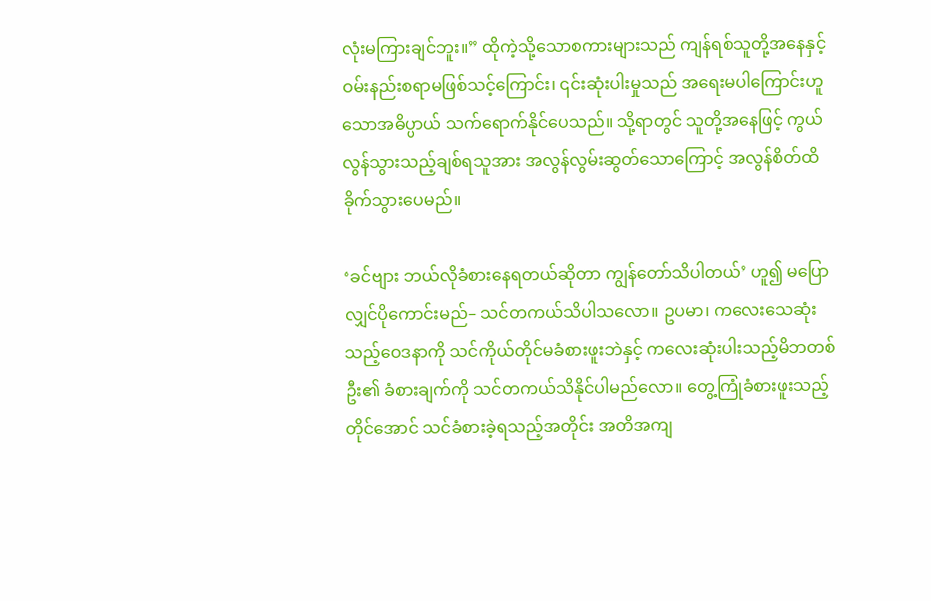လုံးမကြားချင်ဘူး။” ထိုကဲ့သို့သောစကားများသည် ကျန်ရစ်သူတို့အနေနှင့် ဝမ်းနည်းစရာမဖြစ်သင့်ကြောင်း၊ ၎င်းဆုံးပါးမှုသည် အရေးမပါကြောင်းဟူသောအဓိပ္ပာယ် သက်ရောက်နိုင်ပေသည်။ သို့ရာတွင် သူတို့အနေဖြင့် ကွယ်လွန်သွားသည့်ချစ်ရသူအား အလွန်လွမ်းဆွတ်သောကြောင့် အလွန်စိတ်ထိခိုက်သွားပေမည်။

‘ခင်ဗျား ဘယ်လိုခံစားနေရတယ်ဆိုတာ ကျွန်တော်သိပါတယ်’ ဟူ၍ မပြောလျှင်ပိုကောင်းမည်– သင်တကယ်သိပါသလော။ ဥပမာ၊ ကလေးသေဆုံးသည့်ဝေဒနာကို သင်ကိုယ်တိုင်မခံစားဖူးဘဲနှင့် ကလေးဆုံးပါးသည့်မိဘတစ်ဦး၏ ခံစားချက်ကို သင်တကယ်သိနိုင်ပါမည်လော။ တွေ့ကြုံခံစားဖူးသည့်တိုင်အောင် သင်ခံစားခဲ့ရသည့်အတိုင်း အတိအကျ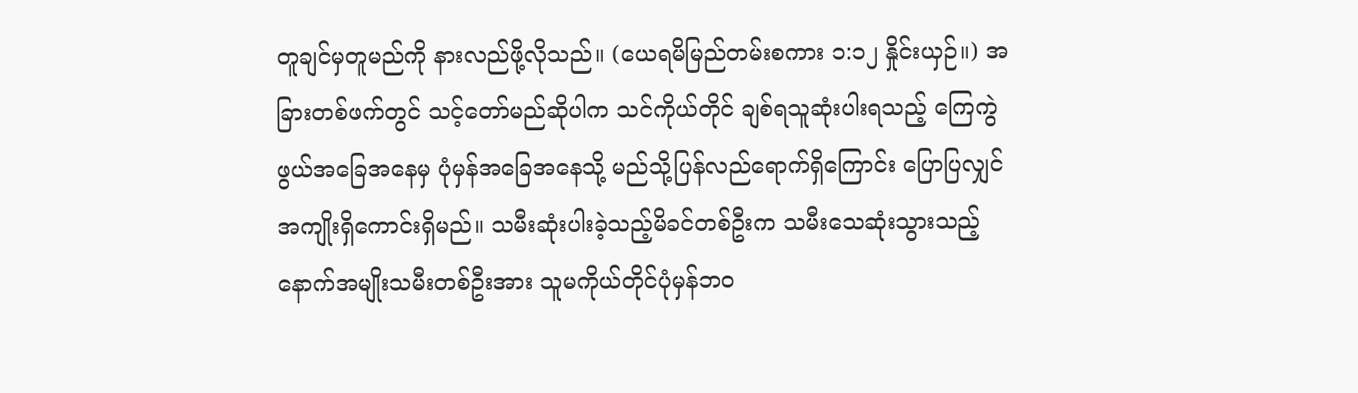တူချင်မှတူမည်ကို နားလည်ဖို့လိုသည်။ (ယေရမိမြည်တမ်းစကား ၁:၁၂ နှိုင်းယှဉ်။) အခြားတစ်ဖက်တွင် သင့်တော်မည်ဆိုပါက သင်ကိုယ်တိုင် ချစ်ရသူဆုံးပါးရသည့် ကြေကွဲဖွယ်အခြေအနေမှ ပုံမှန်အခြေအနေသို့ မည်သို့ပြန်လည်ရောက်ရှိကြောင်း ပြောပြလျှင် အကျိုးရှိကောင်းရှိမည်။ သမီးဆုံးပါးခဲ့သည့်မိခင်တစ်ဦးက သမီးသေဆုံးသွားသည့် နောက်အမျိုးသမီးတစ်ဦးအား သူမကိုယ်တိုင်ပုံမှန်ဘဝ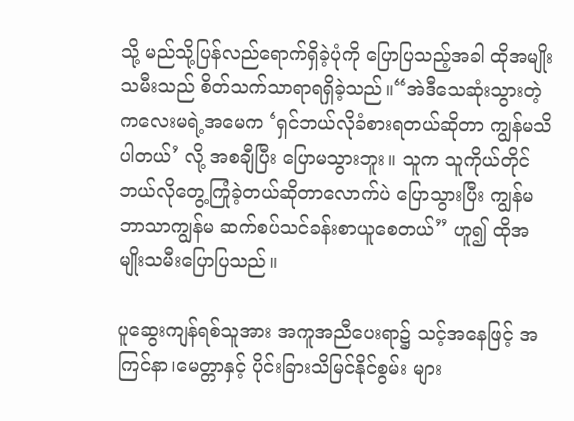သို့ မည်သို့ပြန်လည်ရောက်ရှိခဲ့ပုံကို ပြောပြသည့်အခါ ထိုအမျိုးသမီးသည် စိတ်သက်သာရာရရှိခဲ့သည်။“အဲဒီသေဆုံးသွားတဲ့ကလေးမရဲ့အမေက ‘ရှင်ဘယ်လိုခံစားရတယ်ဆိုတာ ကျွန်မသိပါတယ်’ လို့ အစချီပြီး ပြောမသွားဘူး။ သူက သူကိုယ်တိုင် ဘယ်လိုတွေ့ကြုံခဲ့တယ်ဆိုတာလောက်ပဲ ပြောသွားပြီး ကျွန်မဘာသာကျွန်မ ဆက်စပ်သင်ခန်းစာယူစေတယ်” ဟူ၍ ထိုအမျိုးသမီးပြောပြသည်။

ပူဆွေးကျန်ရစ်သူအား အကူအညီပေးရာ၌ သင့်အနေဖြင့် အကြင်နာ၊မေတ္တာနှင့် ပိုင်းခြားသိမြင်နိုင်စွမ်း များ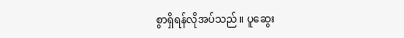စွာရှိရန်လိုအပ်သည်။ ပူဆွေး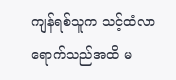ကျန်ရစ်သူက သင့်ထံလာရောက်သည်အထိ မ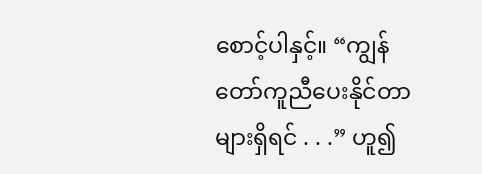စောင့်ပါနှင့်။ “ကျွန်တော်ကူညီပေးနိုင်တာများရှိရင် . . .” ဟူ၍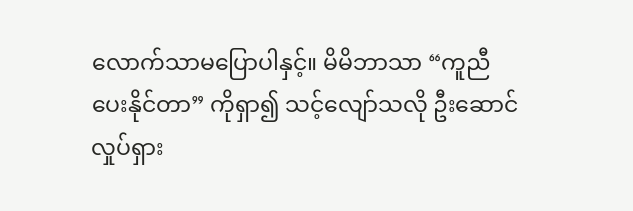လောက်သာမပြောပါနှင့်။ မိမိဘာသာ “ကူညီပေးနိုင်တာ” ကိုရှာ၍ သင့်လျော်သလို ဦးဆောင်လှုပ်ရှား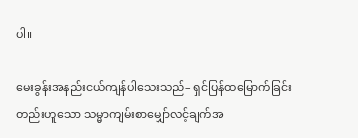ပါ။

မေးခွန်းအနည်းငယ်ကျန်ပါသေးသည်– ရှင်ပြန်ထမြောက်ခြင်းတည်းဟူသော သမ္မာကျမ်းစာမျှော်လင့်ချက်အ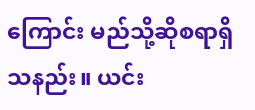ကြောင်း မည်သို့ဆိုစရာရှိသနည်း။ ယင်း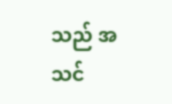သည် အသင်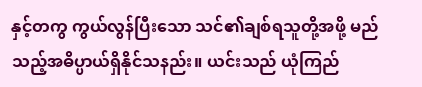နှင့်တကွ ကွယ်လွန်ပြီးသော သင်၏ချစ်ရသူတို့အဖို့ မည်သည့်အဓိပ္ပာယ်ရှိနိုင်သနည်း။ ယင်းသည် ယုံကြည်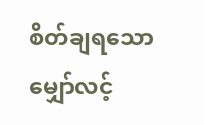စိတ်ချရသော မျှော်လင့်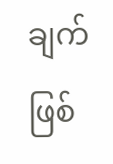ချက်ဖြစ်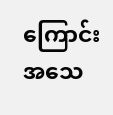ကြောင်း အသေ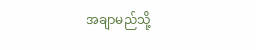အချာမည်သို့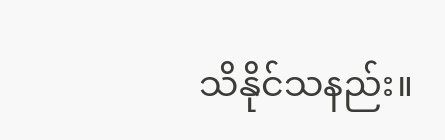သိနိုင်သနည်း။